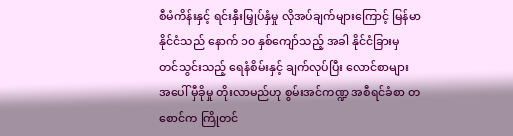စီမံကိန်းနှင့် ရင်းနှီးမြှုပ်နှံမှု လိုအပ်ချက်များကြောင့် မြန်မာနိုင်ငံသည် နောက် ၁၀ နှစ်ကျော်သည့် အခါ နိုင်ငံခြားမှ တင်သွင်းသည့် ရေနံစိမ်းနှင့် ချက်လုပ်ပြီး လောင်စာများ အပေါ် မှီခိုမှု တိုးလာမည်ဟု စွမ်းအင်ကဏ္ဍ အစီရင်ခံစာ တစောင်က ကြိုတင်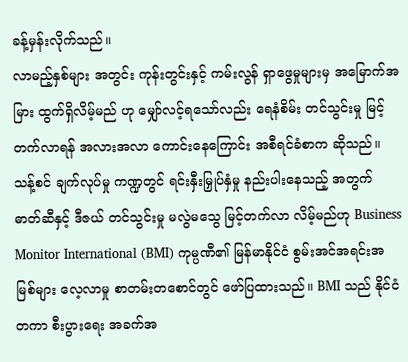ခန့်မှန်းလိုက်သည်။
လာမည့်နှစ်များ အတွင်း ကုန်းတွင်းနှင့် ကမ်းလွန် ရှာဖွေမှုများမှ အမြောက်အမြား ထွက်ရှိလိမ့်မည် ဟု မျှော်လင့်ရသော်လည်း ရေနံစိမ်း တင်သွင်းမှု မြင့်တက်လာရန် အလားအလာ ကောင်းနေကြောင်း အစီရင်ခံစာက ဆိုသည်။
သန့်စင် ချက်လုပ်မှု ကဏ္ဍတွင် ရင်းနှီးမြှုပ်နှံမှု နည်းပါးနေသည့် အတွက် ဓာတ်ဆီနှင့် ဒီဇယ် တင်သွင်းမှု မလွဲမသွေ မြင့်တက်လာ လိမ့်မည်ဟု Business Monitor International (BMI) ကုမ္ပဏီ၏ မြန်မာနိုင်ငံ စွမ်းအင်အရင်းအမြစ်များ လေ့လာမှု စာတမ်းတစောင်တွင် ဖော်ပြထားသည်။ BMI သည် နိုင်ငံတကာ စီးပွားရေး အခက်အ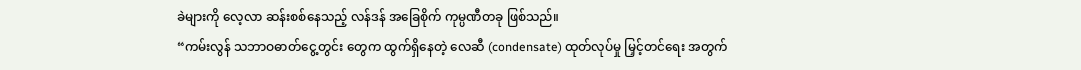ခဲများကို လေ့လာ ဆန်းစစ်နေသည့် လန်ဒန် အခြေစိုက် ကုမ္ပဏီတခု ဖြစ်သည်။
“ကမ်းလွန် သဘာဝဓာတ်ငွေ့တွင်း တွေက ထွက်ရှိနေတဲ့ လေဆီ (condensate) ထုတ်လုပ်မှု မြှင့်တင်ရေး အတွက်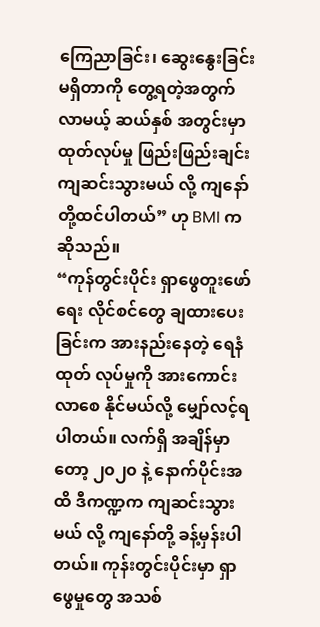ကြေညာခြင်း၊ ဆွေးနွေးခြင်း မရှိတာကို တွေ့ရတဲ့အတွက် လာမယ့် ဆယ်နှစ် အတွင်းမှာ ထုတ်လုပ်မှု ဖြည်းဖြည်းချင်း ကျဆင်းသွားမယ် လို့ ကျနော်တို့ထင်ပါတယ်” ဟု BMI ကဆိုသည်။
“ကုန်တွင်းပိုင်း ရှာဖွေတူးဖော်ရေး လိုင်စင်တွေ ချထားပေးခြင်းက အားနည်းနေတဲ့ ရေနံထုတ် လုပ်မှုကို အားကောင်း လာစေ နိုင်မယ်လို့ မျှော်လင့်ရပါတယ်။ လက်ရှိ အချိန်မှာတော့ ၂၀၂၀ နဲ့ နောက်ပိုင်းအထိ ဒီကဏ္ဍက ကျဆင်းသွား မယ် လို့ ကျနော်တို့ ခန့်မှန်းပါတယ်။ ကုန်းတွင်းပိုင်းမှာ ရှာဖွေမှုတွေ အသစ်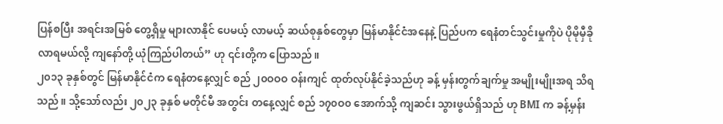ပြန်စပြီး အရင်းအမြစ် တွေ့ရှိမှု များလာနိုင် ပေမယ့် လာမယ့် ဆယ်စုနှစ်တွေမှာ မြန်မာနိုင်ငံအနေနဲ့ ပြည်ပက ရေနံတင်သွင်းမှုကိုပဲ ပိုမိုမှီခိုလာရမယ်လို့ ကျနော်တို့ ယုံကြည်ပါတယ်” ဟု ၎င်းတို့က ပြောသည်။
၂၀၁၃ ခုနှစ်တွင် မြန်မာနိုင်ငံက ရေနံတနေ့လျှင် စည် ၂၀ဝဝဝ ဝန်းကျင် ထုတ်လုပ်နိုင်ခဲ့သည်ဟု ခန့် မှန်းတွက်ချက်မှု အမျိုးမျိုးအရ သိရသည်။ သို့သော်လည်း ၂၀၂၃ ခုနှစ် မတိုင်မီ အတွင်း တနေ့လျှင် စည် ၁၇၀ဝ၀ အောက်သို့ ကျဆင်း သွားဖွယ်ရှိသည် ဟု BMI က ခန့်မှန်း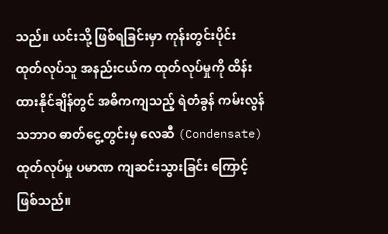သည်။ ယင်းသို့ ဖြစ်ရခြင်းမှာ ကုန်းတွင်းပိုင်း ထုတ်လုပ်သူ အနည်းငယ်က ထုတ်လုပ်မှုကို ထိန်းထားနိုင်ချိန်တွင် အဓိကကျသည့် ရဲတံခွန် ကမ်းလွန်သဘာဝ ဓာတ်ငွေ့တွင်းမှ လေဆီ (Condensate) ထုတ်လုပ်မှု ပမာဏ ကျဆင်းသွားခြင်း ကြောင့် ဖြစ်သည်။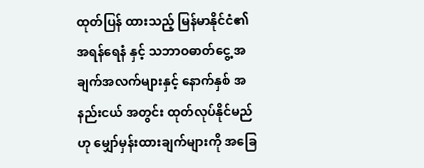ထုတ်ပြန် ထားသည့် မြန်မာနိုင်ငံ၏ အရန်ရေနံ နှင့် သဘာဝဓာတ်ငွေ့ အချက်အလက်များနှင့် နောက်နှစ် အနည်းငယ် အတွင်း ထုတ်လုပ်နိုင်မည်ဟု မျှော်မှန်းထားချက်များကို အခြေ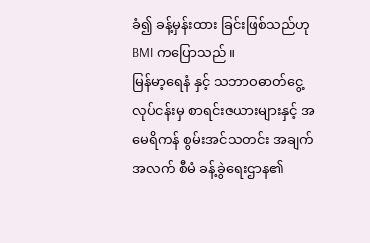ခံ၍ ခန့်မှန်းထား ခြင်းဖြစ်သည်ဟု BMI ကပြောသည်။
မြန်မာ့ရေနံ နှင့် သဘာဝဓာတ်ငွေ့လုပ်ငန်းမှ စာရင်းဇယားများနှင့် အမေရိကန် စွမ်းအင်သတင်း အချက်အလက် စီမံ ခန့်ခွဲရေးဌာန၏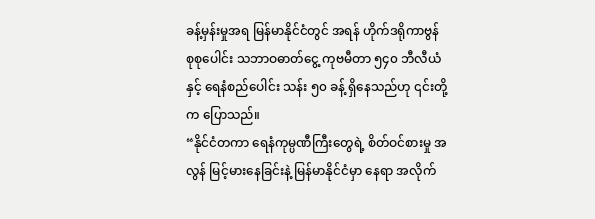ခန့်မှန်းမှုအရ မြန်မာနိုင်ငံတွင် အရန် ဟိုက်ဒရိုကာဗွန် စုစုပေါင်း သဘာဝဓာတ်ငွေ့ ကုဗမီတာ ၅၄၀ ဘီလီယံနှင့် ရေနံစည်ပေါင်း သန်း ၅၀ ခန့် ရှိနေသည်ဟု ၎င်းတို့က ပြောသည်။
“နိုင်ငံတကာ ရေနံကုမ္ပဏီကြီးတွေရဲ့ စိတ်ဝင်စားမှု အလွန် မြင့်မားနေခြင်းနဲ့ မြန်မာနိုင်ငံမှာ နေရာ အလိုက်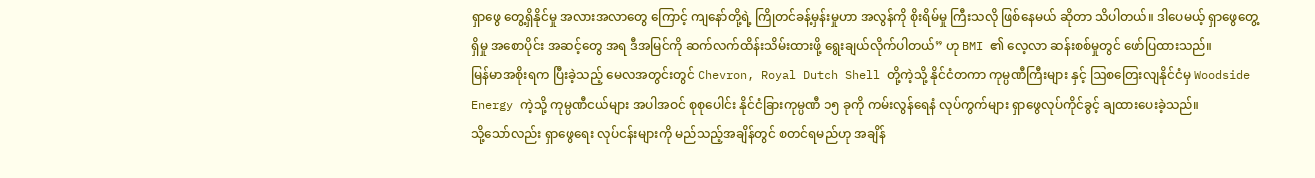ရှာဖွေ တွေ့ရှိနိုင်မှု အလားအလာတွေ ကြောင့် ကျနော်တို့ရဲ့ ကြိုတင်ခန့်မှန်းမှုဟာ အလွန်ကို စိုးရိမ်မှု ကြီးသလို ဖြစ်နေမယ် ဆိုတာ သိပါတယ်။ ဒါပေမယ့် ရှာဖွေတွေ့ရှိမှု အစောပိုင်း အဆင့်တွေ အရ ဒီအမြင်ကို ဆက်လက်ထိန်းသိမ်းထားဖို့ ရွေးချယ်လိုက်ပါတယ်” ဟု BMI ၏ လေ့လာ ဆန်းစစ်မှုတွင် ဖော်ပြထားသည်။
မြန်မာအစိုးရက ပြီးခဲ့သည့် မေလအတွင်းတွင် Chevron, Royal Dutch Shell တို့ကဲ့သို့ နိုင်ငံတကာ ကုမ္ပဏီကြီးများ နှင့် ဩစတြေးလျနိုင်ငံမှ Woodside Energy ကဲ့သို့ ကုမ္ပဏီငယ်များ အပါအဝင် စုစုပေါင်း နိုင်ငံခြားကုမ္ပဏီ ၁၅ ခုကို ကမ်းလွန်ရေနံ လုပ်ကွက်များ ရှာဖွေလုပ်ကိုင်ခွင့် ချထားပေးခဲ့သည်။
သို့သော်လည်း ရှာဖွေရေး လုပ်ငန်းများကို မည်သည့်အချိန်တွင် စတင်ရမည်ဟု အချိန်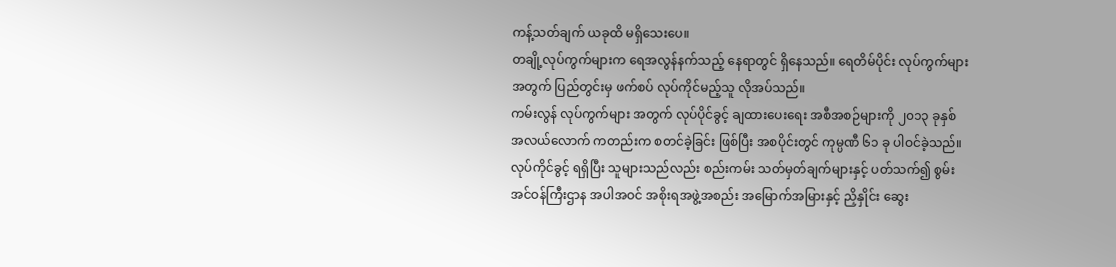ကန့်သတ်ချက် ယခုထိ မရှိသေးပေ။
တချို့လုပ်ကွက်များက ရေအလွန်နက်သည့် နေရာတွင် ရှိနေသည်။ ရေတိမ်ပိုင်း လုပ်ကွက်များ အတွက် ပြည်တွင်းမှ ဖက်စပ် လုပ်ကိုင်မည့်သူ လိုအပ်သည်။
ကမ်းလွန် လုပ်ကွက်များ အတွက် လုပ်ပိုင်ခွင့် ချထားပေးရေး အစီအစဉ်များကို ၂၀၁၃ ခုနှစ် အလယ်လောက် ကတည်းက စတင်ခဲ့ခြင်း ဖြစ်ပြီး အစပိုင်းတွင် ကုမ္ပဏီ ၆၁ ခု ပါဝင်ခဲ့သည်။ လုပ်ကိုင်ခွင့် ရရှိပြီး သူများသည်လည်း စည်းကမ်း သတ်မှတ်ချက်များနှင့် ပတ်သက်၍ စွမ်းအင်ဝန်ကြီးဌာန အပါအဝင် အစိုးရအဖွဲ့အစည်း အမြောက်အမြားနှင့် ညှိနှိုင်း ဆွေး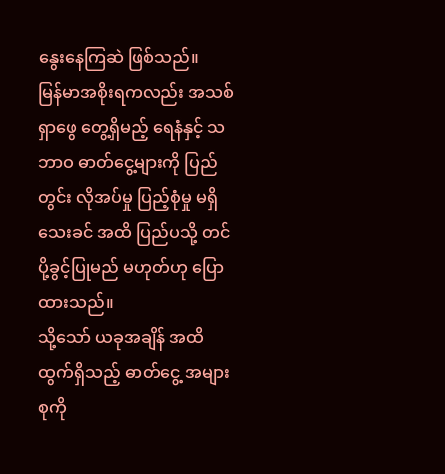နွေးနေကြဆဲ ဖြစ်သည်။
မြန်မာအစိုးရကလည်း အသစ်ရှာဖွေ တွေ့ရှိမည့် ရေနံနှင့် သဘာဝ ဓာတ်ငွေ့များကို ပြည်တွင်း လိုအပ်မှု ပြည့်စုံမှု မရှိသေးခင် အထိ ပြည်ပသို့ တင်ပို့ခွင့်ပြုမည် မဟုတ်ဟု ပြောထားသည်။
သို့သော် ယခုအချိန် အထိ ထွက်ရှိသည့် ဓာတ်ငွေ့ အများစုကို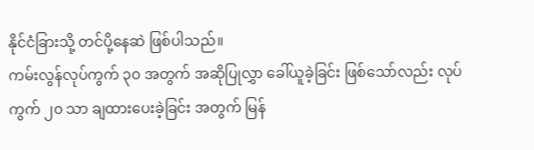နိုင်ငံခြားသို့ တင်ပို့နေဆဲ ဖြစ်ပါသည်။
ကမ်းလွန်လုပ်ကွက် ၃၀ အတွက် အဆိုပြုလွှာ ခေါ်ယူခဲ့ခြင်း ဖြစ်သော်လည်း လုပ်ကွက် ၂၀ သာ ချထားပေးခဲ့ခြင်း အတွက် မြန်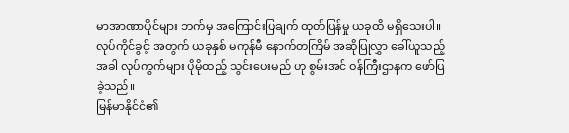မာအာဏာပိုင်များ ဘက်မှ အကြောင်းပြချက် ထုတ်ပြန်မှု ယခုထိ မရှိသေးပါ။
လုပ်ကိုင်ခွင့် အတွက် ယခုနှစ် မကုန်မီ နောက်တကြိမ် အဆိုပြုလွှာ ခေါ်ယူသည့် အခါ လုပ်ကွက်များ ပိုမိုထည့် သွင်းပေးမည် ဟု စွမ်းအင် ဝန်ကြီးဌာနက ဖော်ပြခဲ့သည်။
မြန်မာနိုင်ငံ၏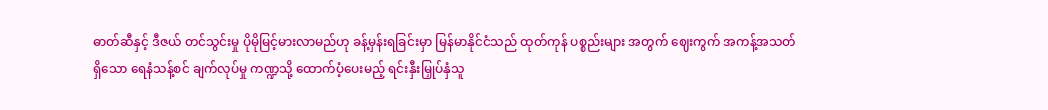ဓာတ်ဆီနှင့် ဒီဇယ် တင်သွင်းမှု ပိုမိုမြင့်မားလာမည်ဟု ခန့်မှန်းရခြင်းမှာ မြန်မာနိုင်ငံသည် ထုတ်ကုန် ပစ္စည်းများ အတွက် ဈေးကွက် အကန့်အသတ်ရှိသော ရေနံသန့်စင် ချက်လုပ်မှု ကဏ္ဍသို့ ထောက်ပံ့ပေးမည့် ရင်းနှီးမြှုပ်နှံသူ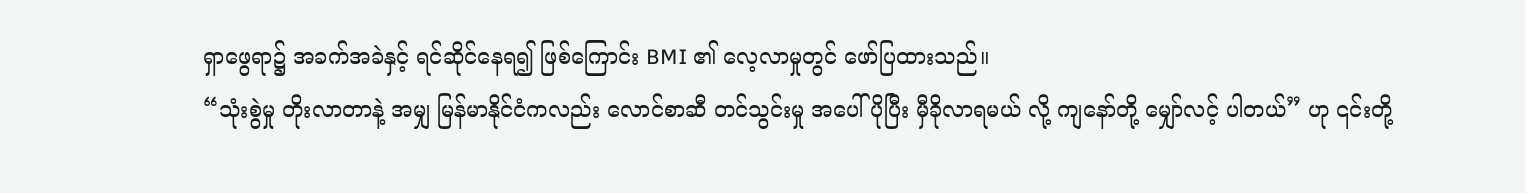ရှာဖွေရာ၌ အခက်အခဲနှင့် ရင်ဆိုင်နေရ၍ ဖြစ်ကြောင်း BMI ၏ လေ့လာမှုတွင် ဖော်ပြထားသည်။
“သုံးစွဲမှု တိုးလာတာနဲ့ အမျှ မြန်မာနိုင်ငံကလည်း လောင်စာဆီ တင်သွင်းမှု အပေါ် ပိုပြီး မှီခိုလာရမယ် လို့ ကျနော်တို့ မျှော်လင့် ပါတယ်” ဟု ၎င်းတို့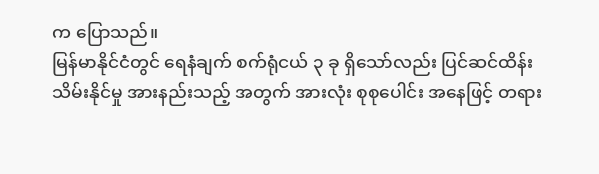က ပြောသည်။
မြန်မာနိုင်ငံတွင် ရေနံချက် စက်ရုံငယ် ၃ ခု ရှိသော်လည်း ပြင်ဆင်ထိန်းသိမ်းနိုင်မှု အားနည်းသည့် အတွက် အားလုံး စုစုပေါင်း အနေဖြင့် တရား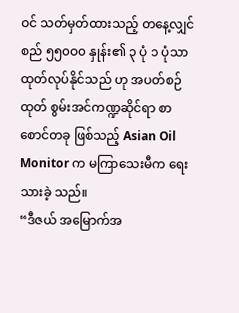ဝင် သတ်မှတ်ထားသည့် တနေ့လျှင် စည် ၅၅၀ဝ၀ နှုန်း၏ ၃ ပုံ ၁ ပုံသာ ထုတ်လုပ်နိုင်သည် ဟု အပတ်စဉ်ထုတ် စွမ်းအင်ကဏ္ဍဆိုင်ရာ စာစောင်တခု ဖြစ်သည့် Asian Oil Monitor က မကြာသေးမီက ရေးသားခဲ့ သည်။
“ဒီဇယ် အမြောက်အ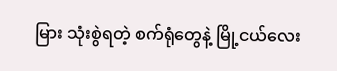မြား သုံးစွဲရတဲ့ စက်ရုံတွေနဲ့ မြို့ငယ်လေး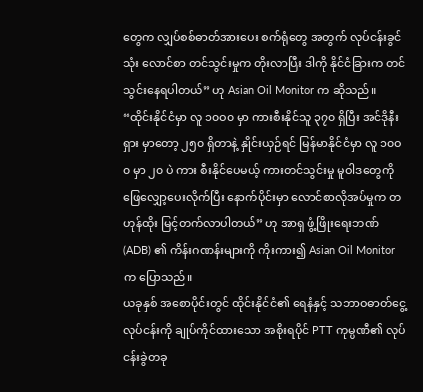တွေက လျှပ်စစ်ဓာတ်အားပေး စက်ရုံတွေ အတွက် လုပ်ငန်းခွင်သုံး လောင်စာ တင်သွင်းမှုက တိုးလာပြီး ဒါကို နိုင်ငံခြားက တင်သွင်းနေရပါတယ်” ဟု Asian Oil Monitor က ဆိုသည်။
“ထိုင်းနိုင်ငံမှာ လူ ၁၀ဝ၀ မှာ ကားစီးနိုင်သူ ၃၇၀ ရှိပြီး အင်ဒိုနီးရှား မှာတော့ ၂၅၀ ရှိတာနဲ့ နှိုင်းယှဉ်ရင် မြန်မာနိုင်ငံမှာ လူ ၁၀ဝ၀ မှာ ၂၀ ပဲ ကား စီးနိုင်ပေမယ့် ကားတင်သွင်းမှု မူဝါဒတွေကို ဖြေလျှော့ပေးလိုက်ပြီး နောက်ပိုင်းမှာ လောင်စာလိုအပ်မှုက တဟုန်ထိုး မြင့်တက်လာပါတယ်” ဟု အာရှ ဖွံ့ဖြိုးရေးဘဏ် (ADB) ၏ ကိန်းဂဏန်းများကို ကိုးကား၍ Asian Oil Monitor က ပြောသည်။
ယခုနှစ် အစောပိုင်းတွင် ထိုင်းနိုင်ငံ၏ ရေနံနှင့် သဘာဝဓာတ်ငွေ့ လုပ်ငန်းကို ချုပ်ကိုင်ထားသော အစိုးရပိုင် PTT ကုမ္ပဏီ၏ လုပ်ငန်းခွဲတခု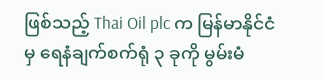ဖြစ်သည့် Thai Oil plc က မြန်မာနိုင်ငံမှ ရေနံချက်စက်ရုံ ၃ ခုကို မွမ်းမံ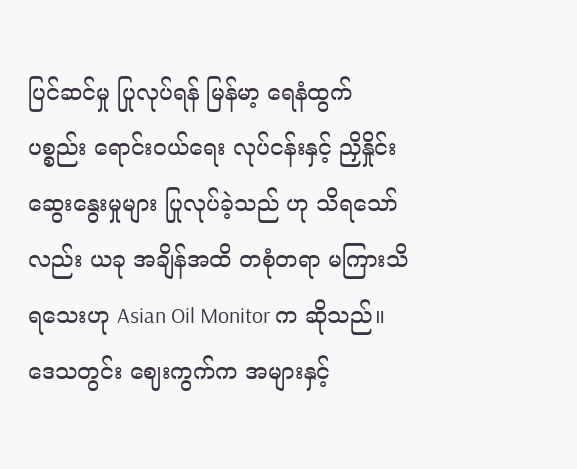ပြင်ဆင်မှု ပြုလုပ်ရန် မြန်မာ့ ရေနံထွက်ပစ္စည်း ရောင်းဝယ်ရေး လုပ်ငန်းနှင့် ညှိနှိုင်းဆွေးနွေးမှုများ ပြုလုပ်ခဲ့သည် ဟု သိရသော်လည်း ယခု အချိန်အထိ တစုံတရာ မကြားသိရသေးဟု Asian Oil Monitor က ဆိုသည်။
ဒေသတွင်း ဈေးကွက်က အများနှင့်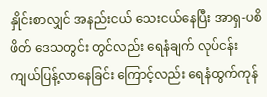နှိုင်းစာလျှင် အနည်းငယ် သေးငယ်နေပြီး အာရှ-ပစိဖိတ် ဒေသတွင်း တွင်လည်း ရေနံချက် လုပ်ငန်း ကျယ်ပြန့်လာနေခြင်း ကြောင့်လည်း ရေနံထွက်ကုန်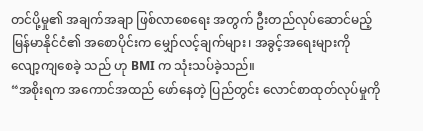တင်ပို့မှု၏ အချက်အချာ ဖြစ်လာစေရေး အတွက် ဦးတည်လုပ်ဆောင်မည့် မြန်မာနိုင်ငံ၏ အစောပိုင်းက မျှော်လင့်ချက်များ၊ အခွင့်အရေးများကို လျော့ကျစေခဲ့ သည် ဟု BMI က သုံးသပ်ခဲ့သည်။
“အစိုးရက အကောင်အထည် ဖော်နေတဲ့ ပြည်တွင်း လောင်စာထုတ်လုပ်မှုကို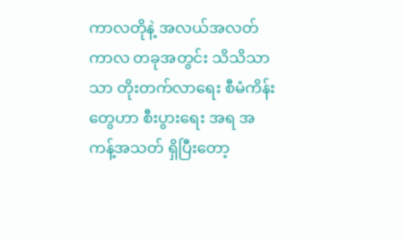ကာလတိုနဲ့ အလယ်အလတ် ကာလ တခုအတွင်း သိသိသာသာ တိုးတက်လာရေး စီမံကိန်းတွေဟာ စီးပွားရေး အရ အကန့်အသတ် ရှိပြီးတော့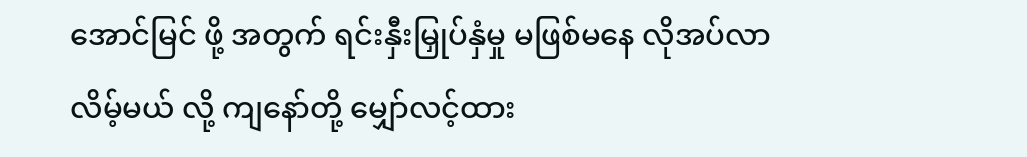အောင်မြင် ဖို့ အတွက် ရင်းနှီးမြှုပ်နှံမှု မဖြစ်မနေ လိုအပ်လာလိမ့်မယ် လို့ ကျနော်တို့ မျှော်လင့်ထား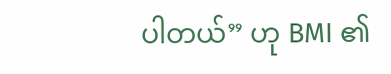ပါတယ်” ဟု BMI ၏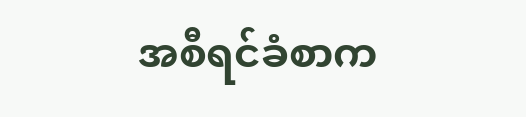အစီရင်ခံစာက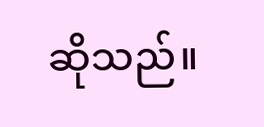ဆိုသည်။